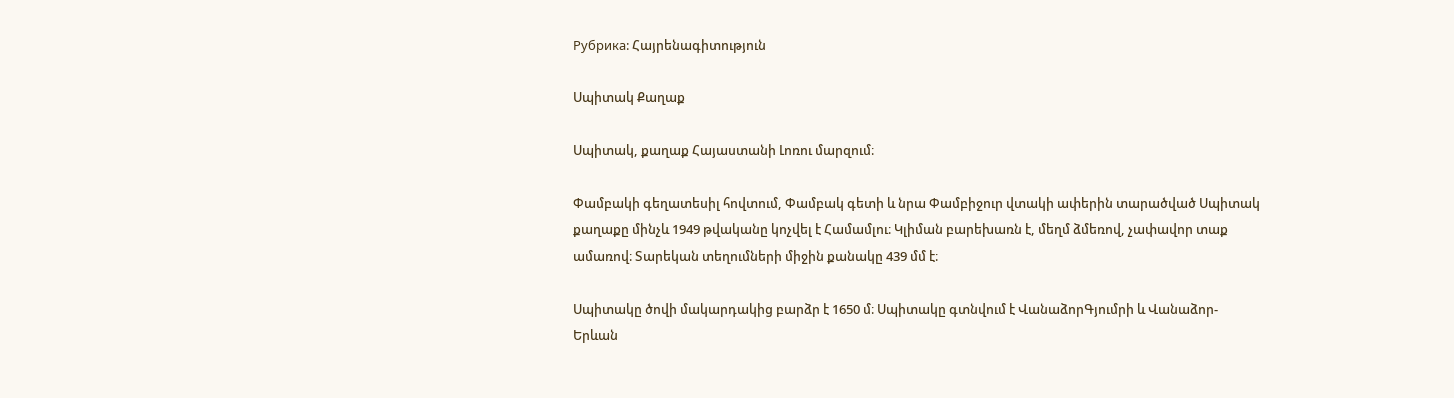Рубрика: Հայրենագիտություն

Սպիտակ Քաղաք

Սպիտակ, քաղաք Հայաստանի Լոռու մարզում։

Փամբակի գեղատեսիլ հովտում, Փամբակ գետի և նրա Փամբիջուր վտակի ափերին տարածված Սպիտակ քաղաքը մինչև 1949 թվականը կոչվել է Համամլու։ Կլիման բարեխառն է, մեղմ ձմեռով, չափավոր տաք ամառով։ Տարեկան տեղումների միջին քանակը 439 մմ է։

Սպիտակը ծովի մակարդակից բարձր է 1650 մ։ Սպիտակը գտնվում է ՎանաձորԳյումրի և Վանաձոր-Երևան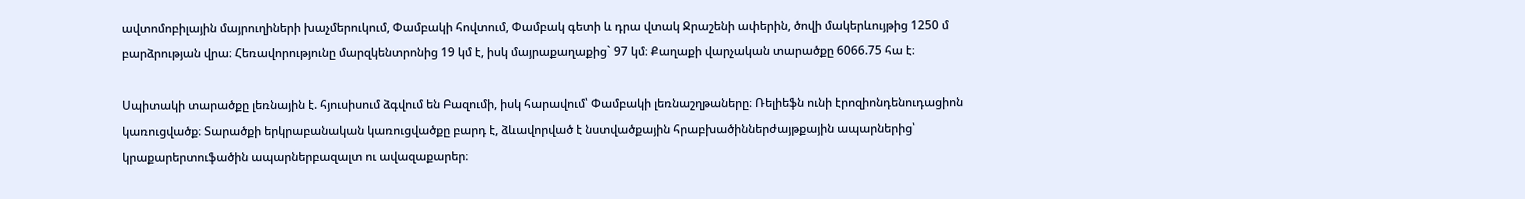ավտոմոբիլային մայրուղիների խաչմերուկում, Փամբակի հովտում, Փամբակ գետի և դրա վտակ Ջրաշենի ափերին, ծովի մակերևույթից 1250 մ բարձրության վրա։ Հեռավորությունը մարզկենտրոնից 19 կմ է, իսկ մայրաքաղաքից` 97 կմ։ Քաղաքի վարչական տարածքը 6066.75 հա է։

Սպիտակի տարածքը լեռնային է. հյուսիսում ձգվում են Բազումի, իսկ հարավում՝ Փամբակի լեռնաշղթաները։ Ռելիեֆն ունի էրոզիոնդենուդացիոն կառուցվածք։ Տարածքի երկրաբանական կառուցվածքը բարդ է, ձևավորված է նստվածքային հրաբխածիններժայթքային ապարներից՝ կրաքարերտուֆածին ապարներբազալտ ու ավազաքարեր։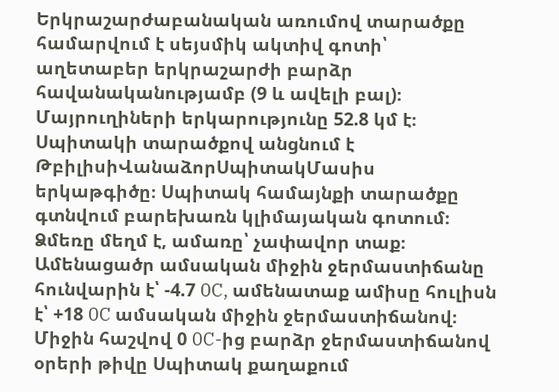Երկրաշարժաբանական առումով տարածքը համարվում է սեյսմիկ ակտիվ գոտի՝ աղետաբեր երկրաշարժի բարձր հավանականությամբ (9 և ավելի բալ)։ Մայրուղիների երկարությունը 52.8 կմ է։ Սպիտակի տարածքով անցնում է ԹբիլիսիՎանաձորՍպիտակՄասիս երկաթգիծը։ Սպիտակ համայնքի տարածքը գտնվում բարեխառն կլիմայական գոտում։ Ձմեռը մեղմ է, ամառը՝ չափավոր տաք։ Ամենացածր ամսական միջին ջերմաստիճանը հունվարին է՝ -4.7 0C, ամենատաք ամիսը հուլիսն է՝ +18 0C ամսական միջին ջերմաստիճանով։ Միջին հաշվով 0 0C-ից բարձր ջերմաստիճանով օրերի թիվը Սպիտակ քաղաքում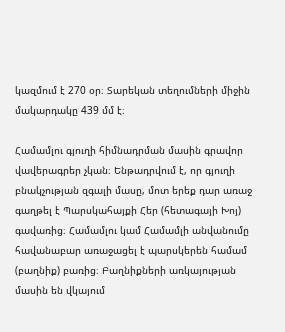կազմում է 270 օր։ Տարեկան տեղումների միջին մակարդակը 439 մմ է։

Համամլու գյուղի հիմնադրման մասին գրավոր վավերագրեր չկան։ Ենթադրվում է, որ գյուղի բնակչության զգալի մասը, մոտ երեք դար առաջ գաղթել է Պարսկահայքի Հեր (հետագայի Խոյ) գավառից։ Համամլու կամ Համամլի անվանումը հավանաբար առաջացել է պարսկերեն համամ (բաղնիք) բառից։ Բաղնիքների առկայության մասին են վկայում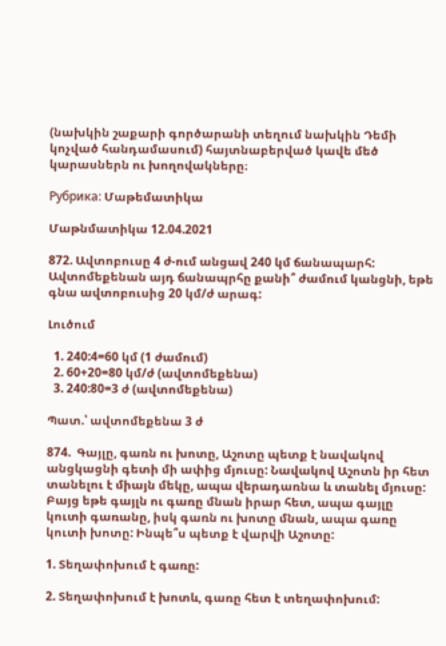(նախկին շաքարի գործարանի տեղում նախկին Դեմի կոչված հանդամասում) հայտնաբերված կավե մեծ կարասներն ու խողովակները։

Рубрика: Մաթեմատիկա

Մաթնմատիկա 12.04.2021

872. Ավտոբուսը 4 ժ-ում անցավ 240 կմ ճանապարհ: Ավտոմեքենան այդ ճանապրհը քանի՞ ժամում կանցնի, եթե գնա ավտոբուսից 20 կմ/ժ արագ:

Լուծում

  1. 240:4=60 կմ (1 ժամում)
  2. 60+20=80 կմ/ժ (ավտոմեքենա)
  3. 240:80=3 ժ (ավտոմեքենա)

Պատ.՝ ավտոմեքենա 3 ժ

874.  Գայլը, գառն ու խոտը, Աշոտը պետք է նավակով անցկացնի գետի մի ափից մյուսը: Նավակով Աշոտն իր հետ տանելու է միայն մեկը, ապա վերադառնա և տանել մյուսը: Բայց եթե գայլն ու գառը մնան իրար հետ, ապա գայլը կուտի գառանը, իսկ գառն ու խոտը մնան, ապա գառը կուտի խոտը: Ինպե՞ս պետք է վարվի Աշոտը:

1. Տեղափոխում է գառը:

2. Տեղափոխում է խոտև, գառը հետ է տեղափոխում: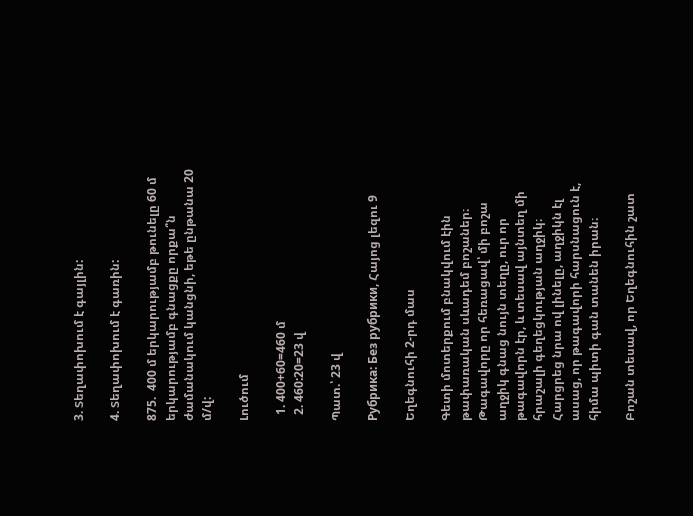3. Տեղափոխում է գայլին:

4. Տեղափոխում է գառին:

875.  400 մ երկարությամբ թունելը 60 մ երկարությամբ գնացքը որքա՞ն ժամանակում կանցնի, եթե ընթանա 20 մ/վ:

Լուծում

  1. 400+60=460 մ
  2. 460:20=23 վ

Պատ.՝ 23 վ

Рубрика: Без рубрики, Հայոց լեզու 9

Եղեգնուհի 2-րդ մաս

Գետի մոտերքում բնակվում էին թափառական սևադեմ բոշաներ։ Թագավորը որ հեռացավ՝ մի բոշա աղջիկ գնաց նույն տեղը, ուր որ թագավորն էր, և տեսավ այնտեղ մի հրաշալի գեղեցկության աղջիկ։ Հարցրեց նրա ով լինելը, աղջիկն էլ ասաց, որ թագավորի հարսնացուն է, հիմա պիտի գան տանեն իրան։

Բոշան տեսավ, որ Եղեգնուհին շատ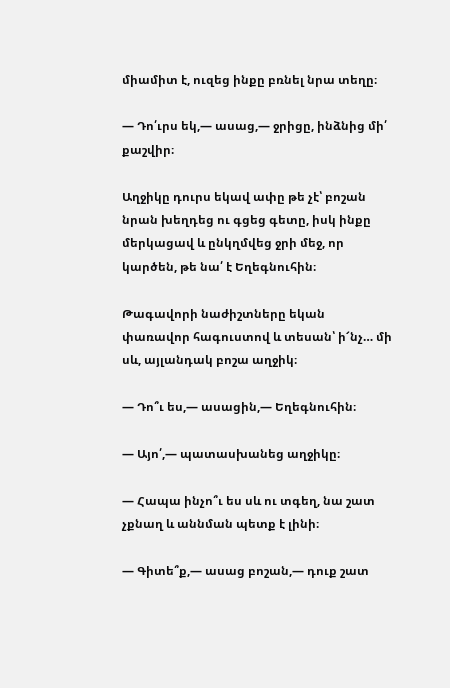միամիտ է, ուզեց ինքը բռնել նրա տեղը։

― Դո՛ւրս եկ,― ասաց,― ջրիցը, ինձնից մի՛ քաշվիր։

Աղջիկը դուրս եկավ ափը թե չէ՝ բոշան նրան խեղդեց ու գցեց գետը, իսկ ինքը մերկացավ և ընկղմվեց ջրի մեջ, որ կարծեն, թե նա՛ է Եղեգնուհին։

Թագավորի նաժիշտները եկան փառավոր հագուստով և տեսան՝ ի՜նչ… մի սև, այլանդակ բոշա աղջիկ։

― Դո՞ւ ես,― ասացին,― Եղեգնուհին։

― Այո՛,― պատասխանեց աղջիկը։

― Հապա ինչո՞ւ ես սև ու տգեղ, նա շատ չքնաղ և աննման պետք է լինի։

― Գիտե՞ք,― ասաց բոշան,― դուք շատ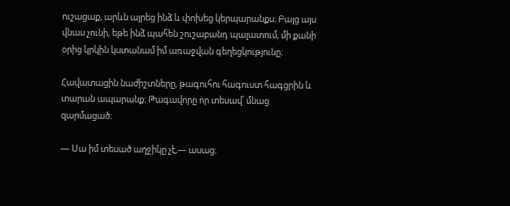ուշացաք, արևն այրեց ինձ և փոխեց կերպարանքս։ Բայց այս վնաս չունի, եթե ինձ պահեն շուշաբանդ պալատում, մի քանի օրից կրկին կստանամ իմ առաջվան գեղեցկությունը։

Հավատացին նաժիշտները, թագուհու հագուստ հագցրին և տարան ապարանք։ Թագավորը որ տեսավ՝ մնաց զարմացած։

― Սա իմ տեսած աղջիկը չէ,― ասաց։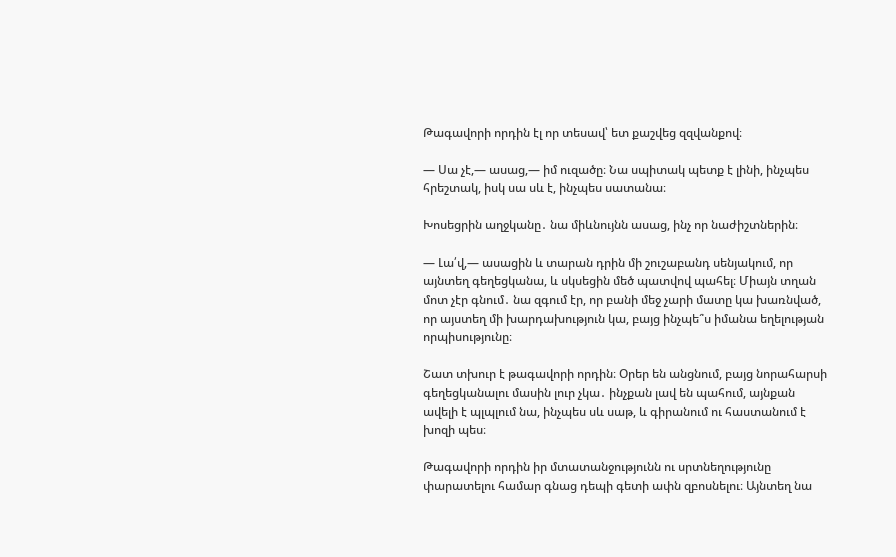Թագավորի որդին էլ որ տեսավ՝ ետ քաշվեց զզվանքով։

― Սա չէ,― ասաց,― իմ ուզածը։ Նա սպիտակ պետք է լինի, ինչպես հրեշտակ, իսկ սա սև է, ինչպես սատանա։

Խոսեցրին աղջկանը․ նա միևնույնն ասաց, ինչ որ նաժիշտներին։

― Լա՛վ,― ասացին և տարան դրին մի շուշաբանդ սենյակում, որ այնտեղ գեղեցկանա, և սկսեցին մեծ պատվով պահել։ Միայն տղան մոտ չէր գնում․ նա զգում էր, որ բանի մեջ չարի մատը կա խառնված, որ այստեղ մի խարդախություն կա, բայց ինչպե՞ս իմանա եղելության որպիսությունը։

Շատ տխուր է թագավորի որդին։ Օրեր են անցնում, բայց նորահարսի գեղեցկանալու մասին լուր չկա․ ինչքան լավ են պահում, այնքան ավելի է պլպլում նա, ինչպես սև սաթ, և գիրանում ու հաստանում է խոզի պես։

Թագավորի որդին իր մտատանջությունն ու սրտնեղությունը փարատելու համար գնաց դեպի գետի ափն զբոսնելու։ Այնտեղ նա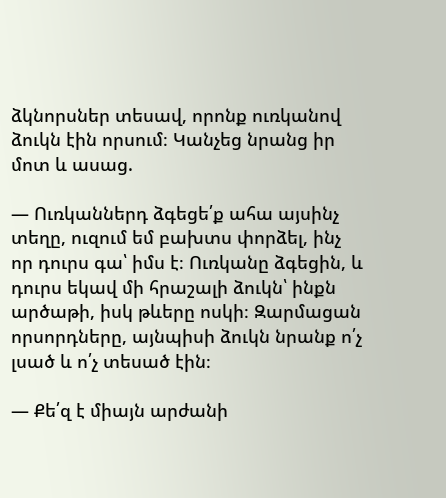ձկնորսներ տեսավ, որոնք ուռկանով ձուկն էին որսում։ Կանչեց նրանց իր մոտ և ասաց.

― Ուռկաններդ ձգեցե՛ք ահա այսինչ տեղը, ուզում եմ բախտս փորձել, ինչ որ դուրս գա՝ իմս է։ Ուռկանը ձգեցին, և դուրս եկավ մի հրաշալի ձուկն՝ ինքն արծաթի, իսկ թևերը ոսկի։ Զարմացան որսորդները, այնպիսի ձուկն նրանք ո՛չ լսած և ո՛չ տեսած էին։

― Քե՛զ է միայն արժանի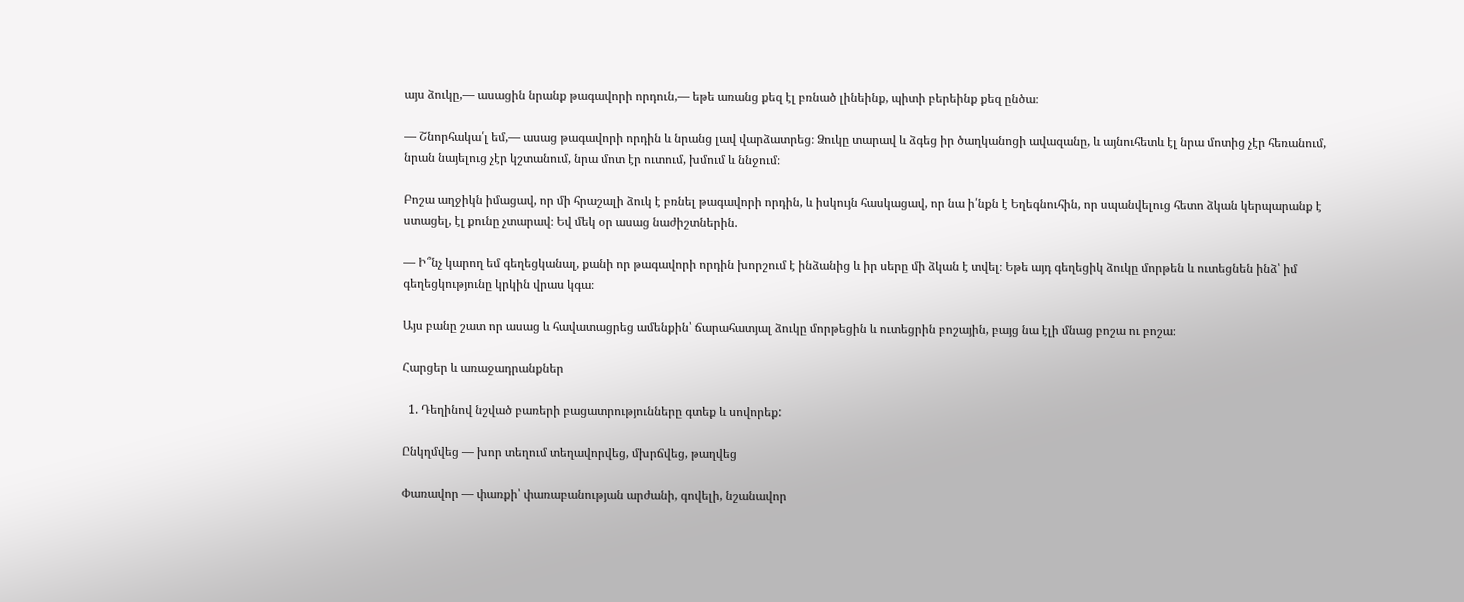այս ձուկը,― ասացին նրանք թագավորի որդուն,― եթե առանց քեզ էլ բռնած լինեինք, պիտի բերեինք քեզ ընծա։

― Շնորհակա՛լ եմ,― ասաց թագավորի որդին և նրանց լավ վարձատրեց։ Ձուկը տարավ և ձգեց իր ծաղկանոցի ավազանը, և այնուհետև էլ նրա մոտից չէր հեռանում, նրան նայելուց չէր կշտանում, նրա մոտ էր ուտում, խմում և ննջում։

Բոշա աղջիկն իմացավ, որ մի հրաշալի ձուկ է բռնել թագավորի որդին, և իսկույն հասկացավ, որ նա ի՛նքն է Եղեգնուհին, որ սպանվելուց հետո ձկան կերպարանք է ստացել, էլ քունը չտարավ։ Եվ մեկ օր ասաց նաժիշտներին.

― Ի՞նչ կարող եմ գեղեցկանալ, քանի որ թագավորի որդին խորշում է ինձանից և իր սերը մի ձկան է տվել։ Եթե այդ գեղեցիկ ձուկը մորթեն և ուտեցնեն ինձ՝ իմ գեղեցկությունը կրկին վրաս կգա։

Այս բանը շատ որ ասաց և հավատացրեց ամենքին՝ ճարահատյալ ձուկը մորթեցին և ուտեցրին բոշային, բայց նա էլի մնաց բոշա ու բոշա։

Հարցեր և առաջադրանքներ

  1. Դեղինով նշված բառերի բացատրությունները գտեք և սովորեք:

Ընկղմվեց — խոր տեղում տեղավորվեց, մխրճվեց, թաղվեց

Փառավոր — փառքի՝ փառաբանության արժանի, գովելի, նշանավոր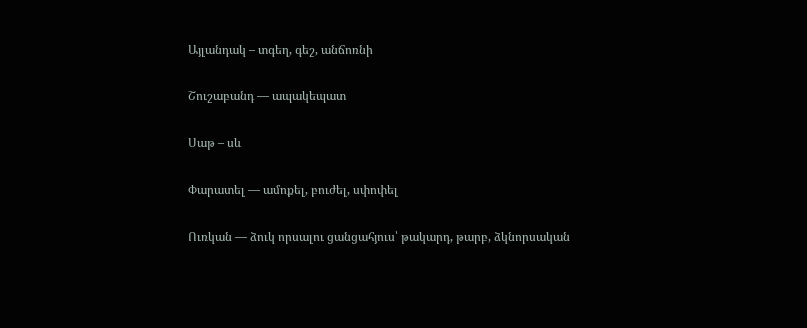Այլանդակ – տգեղ, գեշ, անճոռնի

Շուշաբանդ — ապակեպատ

Սաթ – սև

Փարատել — ամոքել, բուժել, սփոփել

Ուռկան — ձուկ որսալու ցանցահյուս՝ թակարդ, թարբ, ձկնորսական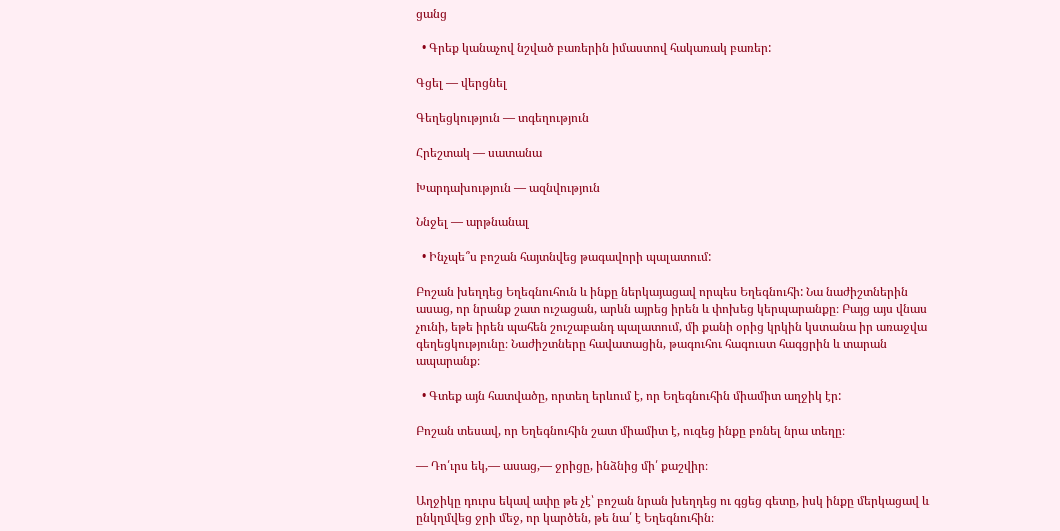ցանց

  • Գրեք կանաչով նշված բառերին իմաստով հակառակ բառեր:

Գցել — վերցնել

Գեղեցկություն — տգեղություն

Հրեշտակ — սատանա

Խարդախություն — ազնվություն

Ննջել — արթնանալ

  • Ինչպե՞ս բոշան հայտնվեց թագավորի պալատում:

Բոշան խեղդեց Եղեգնուհուն և ինքը ներկայացավ որպես Եղեգնուհի: Նա նաժիշտներին ասաց, որ նրանք շատ ուշացան, արևն այրեց իրեն և փոխեց կերպարանքը։ Բայց այս վնաս չունի, եթե իրեն պահեն շուշաբանդ պալատում, մի քանի օրից կրկին կստանա իր առաջվա գեղեցկությունը։ Նաժիշտները հավատացին, թագուհու հագուստ հագցրին և տարան ապարանք։

  • Գտեք այն հատվածը, որտեղ երևում է, որ Եղեգնուհին միամիտ աղջիկ էր:

Բոշան տեսավ, որ Եղեգնուհին շատ միամիտ է, ուզեց ինքը բռնել նրա տեղը։

― Դո՛ւրս եկ,― ասաց,― ջրիցը, ինձնից մի՛ քաշվիր։

Աղջիկը դուրս եկավ ափը թե չէ՝ բոշան նրան խեղդեց ու գցեց գետը, իսկ ինքը մերկացավ և ընկղմվեց ջրի մեջ, որ կարծեն, թե նա՛ է Եղեգնուհին։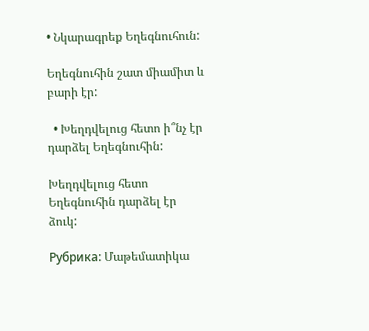• Նկարագրեք Եղեգնուհուն:

Եղեգնուհին շատ միամիտ և բարի էր:

  • Խեղդվելուց հետո ի՞նչ էր դարձել Եղեգնուհին:

Խեղդվելուց հետո Եղեգնուհին դարձել էր ձուկ:

Рубрика: Մաթեմատիկա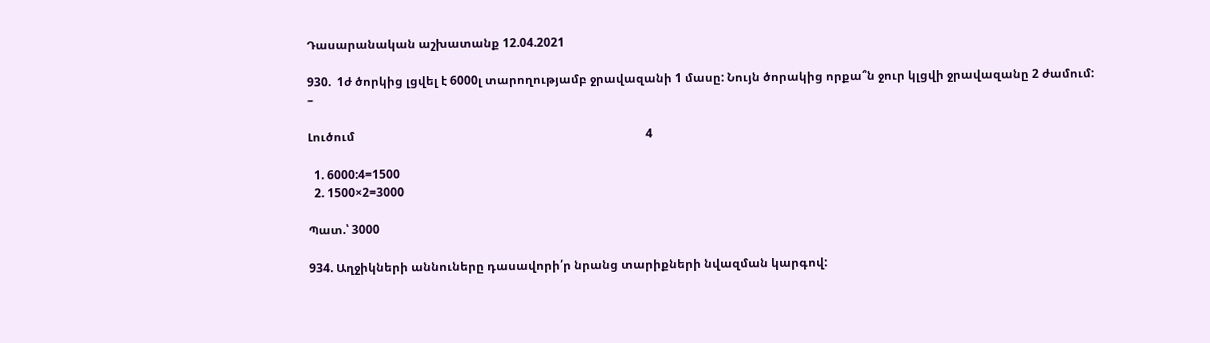Դասարանական աշխատանք 12.04.2021

930.  1ժ ծորկից լցվել է 6000լ տարողությամբ ջրավազանի 1 մասը: Նույն ծորակից որքա՞ն ջուր կլցվի ջրավազանը 2 ժամում:                                                                   –

Լուծում                                                                                                 4

  1. 6000:4=1500
  2. 1500×2=3000

Պատ.՝ 3000

934. Աղջիկների աննուները դասավորի՛ր նրանց տարիքների նվազման կարգով: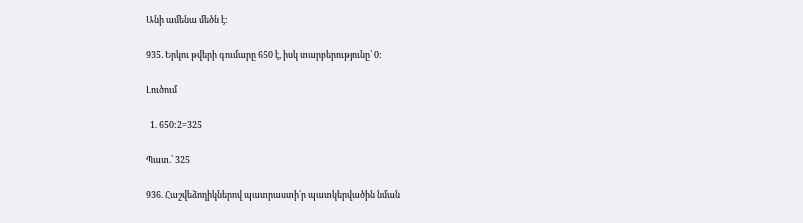Անի ամենա մեծն է:

935. Երկու թվերի գումարը 650 է, իսկ տարբերությունը՝ 0:

Լուծում

  1. 650:2=325

Պատ.՝ 325

936. Հաշվեձողիկներով պատրաստի՛ր պատկերվածին նման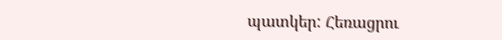պատկեր: Հեռացրու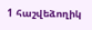1 հաշվեձողիկ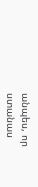անպես, որ ստանաս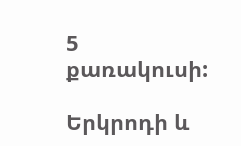5 քառակուսի:

Երկրոդի և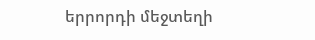երրորդի մեջտեղի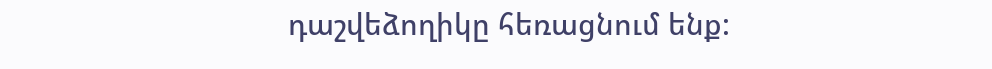դաշվեձողիկը հեռացնում ենք: